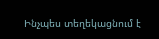Ինչպես տեղեկացնում է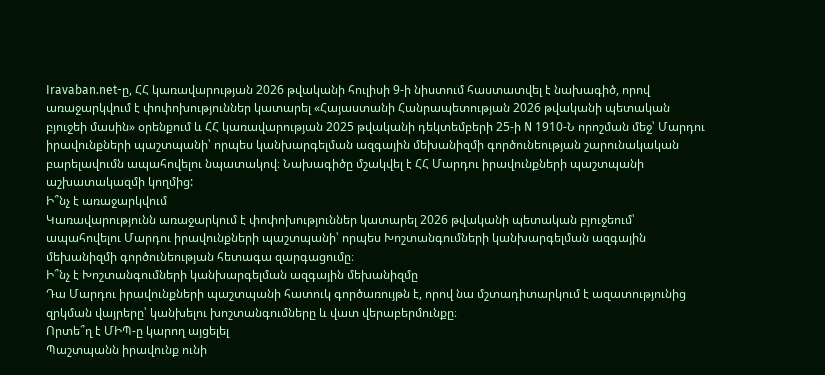Iravaban.net-ը, ՀՀ կառավարության 2026 թվականի հուլիսի 9-ի նիստում հաստատվել է նախագիծ, որով առաջարկվում է փոփոխություններ կատարել «Հայաստանի Հանրապետության 2026 թվականի պետական բյուջեի մասին» օրենքում և ՀՀ կառավարության 2025 թվականի դեկտեմբերի 25-ի N 1910-Ն որոշման մեջ՝ Մարդու իրավունքների պաշտպանի՝ որպես կանխարգելման ազգային մեխանիզմի գործունեության շարունակական բարելավումն ապահովելու նպատակով։ Նախագիծը մշակվել է ՀՀ Մարդու իրավունքների պաշտպանի աշխատակազմի կողմից:
Ի՞նչ է առաջարկվում
Կառավարությունն առաջարկում է փոփոխություններ կատարել 2026 թվականի պետական բյուջեում՝ ապահովելու Մարդու իրավունքների պաշտպանի՝ որպես Խոշտանգումների կանխարգելման ազգային մեխանիզմի գործունեության հետագա զարգացումը։
Ի՞նչ է Խոշտանգումների կանխարգելման ազգային մեխանիզմը
Դա Մարդու իրավունքների պաշտպանի հատուկ գործառույթն է, որով նա մշտադիտարկում է ազատությունից զրկման վայրերը՝ կանխելու խոշտանգումները և վատ վերաբերմունքը։
Որտե՞ղ է ՄԻՊ-ը կարող այցելել
Պաշտպանն իրավունք ունի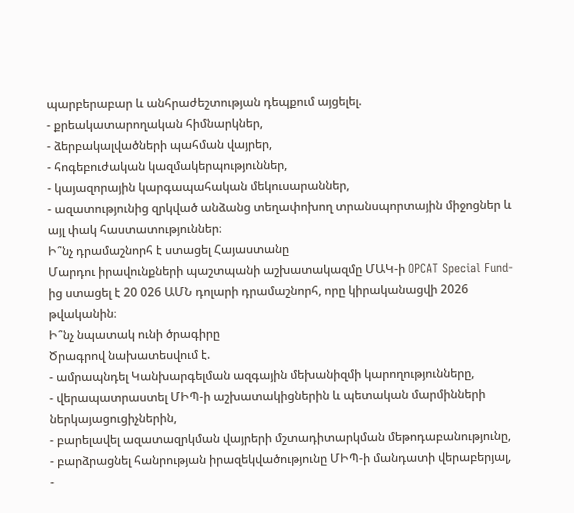պարբերաբար և անհրաժեշտության դեպքում այցելել.
- քրեակատարողական հիմնարկներ,
- ձերբակալվածների պահման վայրեր,
- հոգեբուժական կազմակերպություններ,
- կայազորային կարգապահական մեկուսարաններ,
- ազատությունից զրկված անձանց տեղափոխող տրանսպորտային միջոցներ և այլ փակ հաստատություններ։
Ի՞նչ դրամաշնորհ է ստացել Հայաստանը
Մարդու իրավունքների պաշտպանի աշխատակազմը ՄԱԿ-ի OPCAT Special Fund-ից ստացել է 20 026 ԱՄՆ դոլարի դրամաշնորհ, որը կիրականացվի 2026 թվականին։
Ի՞նչ նպատակ ունի ծրագիրը
Ծրագրով նախատեսվում է.
- ամրապնդել Կանխարգելման ազգային մեխանիզմի կարողությունները,
- վերապատրաստել ՄԻՊ-ի աշխատակիցներին և պետական մարմինների ներկայացուցիչներին,
- բարելավել ազատազրկման վայրերի մշտադիտարկման մեթոդաբանությունը,
- բարձրացնել հանրության իրազեկվածությունը ՄԻՊ-ի մանդատի վերաբերյալ,
-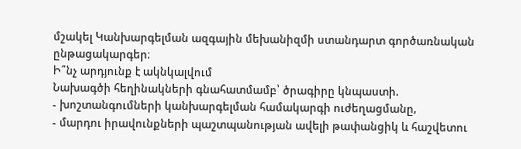մշակել Կանխարգելման ազգային մեխանիզմի ստանդարտ գործառնական ընթացակարգեր։
Ի՞նչ արդյունք է ակնկալվում
Նախագծի հեղինակների գնահատմամբ՝ ծրագիրը կնպաստի.
- խոշտանգումների կանխարգելման համակարգի ուժեղացմանը,
- մարդու իրավունքների պաշտպանության ավելի թափանցիկ և հաշվետու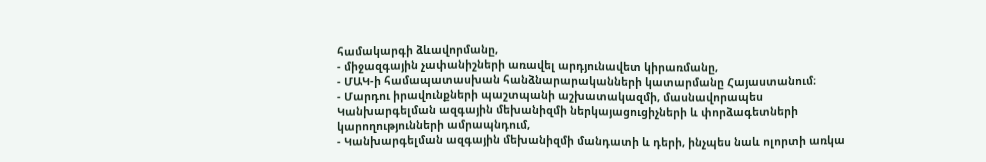համակարգի ձևավորմանը,
- միջազգային չափանիշների առավել արդյունավետ կիրառմանը,
- ՄԱԿ-ի համապատասխան հանձնարարականների կատարմանը Հայաստանում։
- Մարդու իրավունքների պաշտպանի աշխատակազմի, մասնավորապես Կանխարգելման ազգային մեխանիզմի ներկայացուցիչների և փորձագետների կարողությունների ամրապնդում,
- Կանխարգելման ազգային մեխանիզմի մանդատի և դերի, ինչպես նաև ոլորտի առկա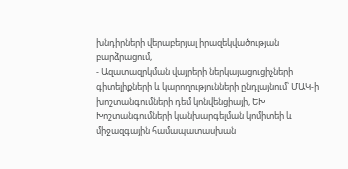խնդիրների վերաբերյալ իրազեկվածության բարձրացում,
- Ազատազրկման վայրերի ներկայացուցիչների գիտելիքների և կարողությունների ընդլայնում՝ ՄԱԿ-ի խոշտանգումների դեմ կոնվենցիայի, ԵԽ Խոշտանգումների կանխարգելման կոմիտեի և միջազգային համապատասխան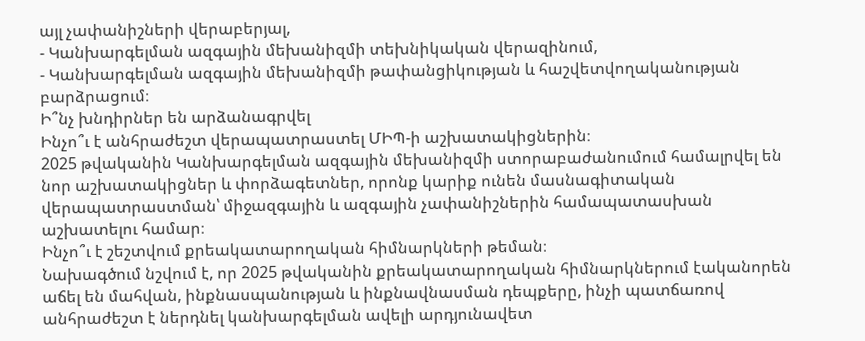այլ չափանիշների վերաբերյալ,
- Կանխարգելման ազգային մեխանիզմի տեխնիկական վերազինում,
- Կանխարգելման ազգային մեխանիզմի թափանցիկության և հաշվետվողականության բարձրացում։
Ի՞նչ խնդիրներ են արձանագրվել
Ինչո՞ւ է անհրաժեշտ վերապատրաստել ՄԻՊ-ի աշխատակիցներին։
2025 թվականին Կանխարգելման ազգային մեխանիզմի ստորաբաժանումում համալրվել են նոր աշխատակիցներ և փորձագետներ, որոնք կարիք ունեն մասնագիտական վերապատրաստման՝ միջազգային և ազգային չափանիշներին համապատասխան աշխատելու համար։
Ինչո՞ւ է շեշտվում քրեակատարողական հիմնարկների թեման։
Նախագծում նշվում է, որ 2025 թվականին քրեակատարողական հիմնարկներում էականորեն աճել են մահվան, ինքնասպանության և ինքնավնասման դեպքերը, ինչի պատճառով անհրաժեշտ է ներդնել կանխարգելման ավելի արդյունավետ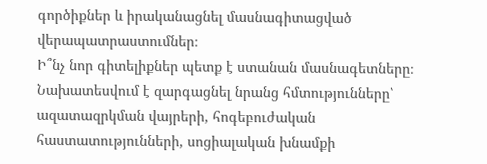գործիքներ և իրականացնել մասնագիտացված վերապատրաստումներ։
Ի՞նչ նոր գիտելիքներ պետք է ստանան մասնագետները։
Նախատեսվում է զարգացնել նրանց հմտությունները՝ ազատազրկման վայրերի, հոգեբուժական հաստատությունների, սոցիալական խնամքի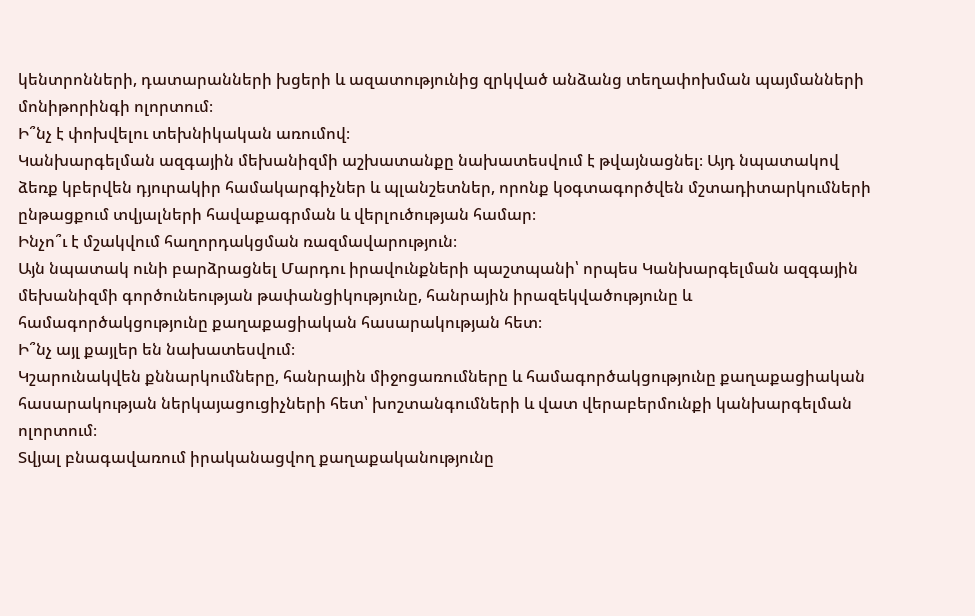կենտրոնների, դատարանների խցերի և ազատությունից զրկված անձանց տեղափոխման պայմանների մոնիթորինգի ոլորտում։
Ի՞նչ է փոխվելու տեխնիկական առումով։
Կանխարգելման ազգային մեխանիզմի աշխատանքը նախատեսվում է թվայնացնել։ Այդ նպատակով ձեռք կբերվեն դյուրակիր համակարգիչներ և պլանշետներ, որոնք կօգտագործվեն մշտադիտարկումների ընթացքում տվյալների հավաքագրման և վերլուծության համար։
Ինչո՞ւ է մշակվում հաղորդակցման ռազմավարություն։
Այն նպատակ ունի բարձրացնել Մարդու իրավունքների պաշտպանի՝ որպես Կանխարգելման ազգային մեխանիզմի գործունեության թափանցիկությունը, հանրային իրազեկվածությունը և համագործակցությունը քաղաքացիական հասարակության հետ։
Ի՞նչ այլ քայլեր են նախատեսվում։
Կշարունակվեն քննարկումները, հանրային միջոցառումները և համագործակցությունը քաղաքացիական հասարակության ներկայացուցիչների հետ՝ խոշտանգումների և վատ վերաբերմունքի կանխարգելման ոլորտում։
Տվյալ բնագավառում իրականացվող քաղաքականությունը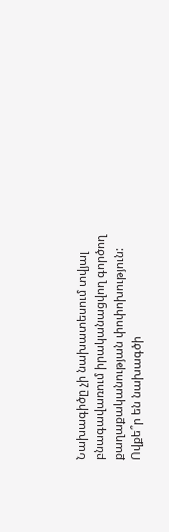Նախագիծը չի նախատեսում տվյալ բնագավառում իրականացվող գործող քաղաքականության փոփոխություն:
Ովքե՞ր են նախագծի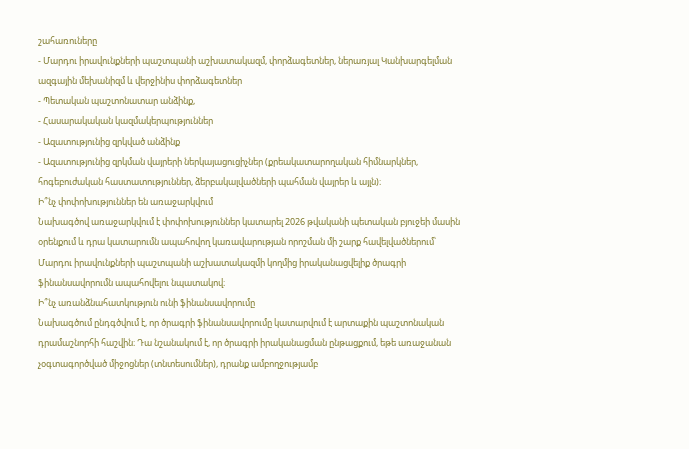շահառուները
- Մարդու իրավունքների պաշտպանի աշխատակազմ, փորձագետներ, ներառյալ Կանխարգելման ազգային մեխանիզմ և վերջինիս փորձագետներ
- Պետական պաշտոնատար անձինք,
- Հասարակական կազմակերպություններ
- Ազատությունից զրկված անձինք
- Ազատությունից զրկման վայրերի ներկայացուցիչներ (քրեակատարողական հիմնարկներ, հոգեբուժական հաստատություններ, ձերբակալվածների պահման վայրեր և այլն)։
Ի՞նչ փոփոխություններ են առաջարկվում
Նախագծով առաջարկվում է փոփոխություններ կատարել 2026 թվականի պետական բյուջեի մասին օրենքում և դրա կատարումն ապահովող կառավարության որոշման մի շարք հավելվածներում՝ Մարդու իրավունքների պաշտպանի աշխատակազմի կողմից իրականացվելիք ծրագրի ֆինանսավորումն ապահովելու նպատակով։
Ի՞նչ առանձնահատկություն ունի ֆինանսավորումը
Նախագծում ընդգծվում է, որ ծրագրի ֆինանսավորումը կատարվում է արտաքին պաշտոնական դրամաշնորհի հաշվին։ Դա նշանակում է, որ ծրագրի իրականացման ընթացքում, եթե առաջանան չօգտագործված միջոցներ (տնտեսումներ), դրանք ամբողջությամբ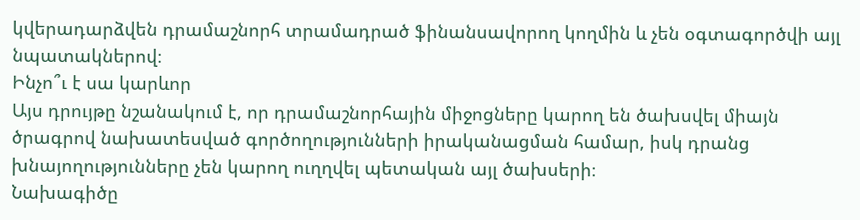կվերադարձվեն դրամաշնորհ տրամադրած ֆինանսավորող կողմին և չեն օգտագործվի այլ նպատակներով։
Ինչո՞ւ է սա կարևոր
Այս դրույթը նշանակում է, որ դրամաշնորհային միջոցները կարող են ծախսվել միայն ծրագրով նախատեսված գործողությունների իրականացման համար, իսկ դրանց խնայողությունները չեն կարող ուղղվել պետական այլ ծախսերի։
Նախագիծը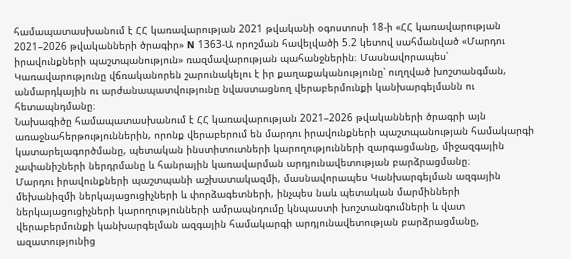համապատասխանում է ՀՀ կառավարության 2021 թվականի օգոստոսի 18-ի «ՀՀ կառավարության 2021–2026 թվականների ծրագիր» N 1363-Ա որոշման հավելվածի 5.2 կետով սահմանված «Մարդու իրավունքների պաշտպանություն» ռազմավարության պահանջներին։ Մասնավորապես՝ Կառավարությունը վճռականորեն շարունակելու է իր քաղաքականությունը՝ ուղղված խոշտանգման, անմարդկային ու արժանապատվությունը նվաստացնող վերաբերմունքի կանխարգելմանն ու հետապնդմանը։
Նախագիծը համապատասխանում է ՀՀ կառավարության 2021–2026 թվականների ծրագրի այն առաջնահերթություններին, որոնք վերաբերում են մարդու իրավունքների պաշտպանության համակարգի կատարելագործմանը, պետական ինստիտուտների կարողությունների զարգացմանը, միջազգային չափանիշների ներդրմանը և հանրային կառավարման արդյունավետության բարձրացմանը։
Մարդու իրավունքների պաշտպանի աշխատակազմի, մասնավորապես Կանխարգելման ազգային մեխանիզմի ներկայացուցիչների և փորձագետների, ինչպես նաև պետական մարմինների ներկայացուցիչների կարողությունների ամրապնդումը կնպաստի խոշտանգումների և վատ վերաբերմունքի կանխարգելման ազգային համակարգի արդյունավետության բարձրացմանը, ազատությունից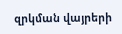զրկման վայրերի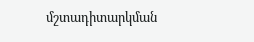մշտադիտարկման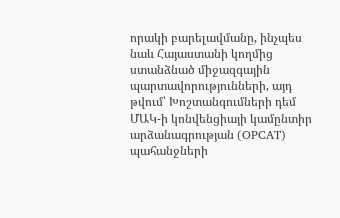որակի բարելավմանը, ինչպես նաև Հայաստանի կողմից ստանձնած միջազգային պարտավորությունների, այդ թվում՝ Խոշտանգումների դեմ ՄԱԿ-ի կոնվենցիայի կամընտիր արձանագրության (OPCAT) պահանջների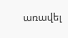առավել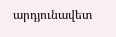արդյունավետ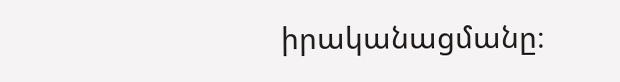իրականացմանը։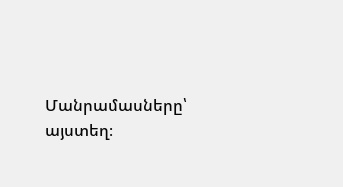Մանրամասները՝ այստեղ։